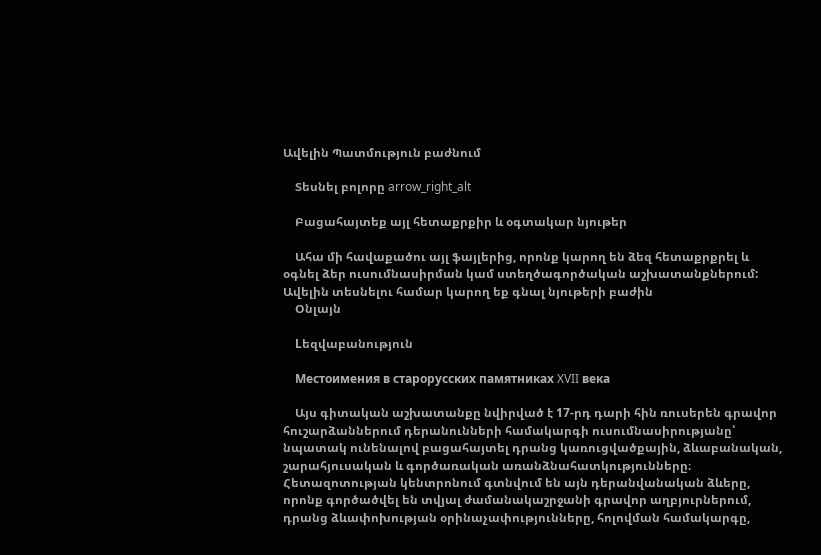Ավելին Պատմություն բաժնում

    Տեսնել բոլորը arrow_right_alt

    Բացահայտեք այլ հետաքրքիր և օգտակար նյութեր

    Ահա մի հավաքածու այլ ֆայլերից, որոնք կարող են ձեզ հետաքրքրել և օգնել ձեր ուսումնասիրման կամ ստեղծագործական աշխատանքներում: Ավելին տեսնելու համար կարող եք գնալ նյութերի բաժին
    Օնլայն

    Lեզվաբանություն

    Местоимения в старорусских памятниках XVII века

    Այս գիտական աշխատանքը նվիրված է 17-րդ դարի հին ռուսերեն գրավոր հուշարձաններում դերանունների համակարգի ուսումնասիրությանը՝ նպատակ ունենալով բացահայտել դրանց կառուցվածքային, ձևաբանական, շարահյուսական և գործառական առանձնահատկությունները։ Հետազոտության կենտրոնում գտնվում են այն դերանվանական ձևերը, որոնք գործածվել են տվյալ ժամանակաշրջանի գրավոր աղբյուրներում, դրանց ձևափոխության օրինաչափությունները, հոլովման համակարգը,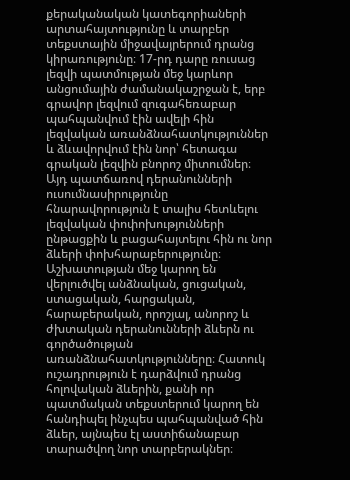քերականական կատեգորիաների արտահայտությունը և տարբեր տեքստային միջավայրերում դրանց կիրառությունը։ 17-րդ դարը ռուսաց լեզվի պատմության մեջ կարևոր անցումային ժամանակաշրջան է, երբ գրավոր լեզվում զուգահեռաբար պահպանվում էին ավելի հին լեզվական առանձնահատկություններ և ձևավորվում էին նոր՝ հետագա գրական լեզվին բնորոշ միտումներ։ Այդ պատճառով դերանունների ուսումնասիրությունը հնարավորություն է տալիս հետևելու լեզվական փոփոխությունների ընթացքին և բացահայտելու հին ու նոր ձևերի փոխհարաբերությունը։ Աշխատության մեջ կարող են վերլուծվել անձնական, ցուցական, ստացական, հարցական, հարաբերական, որոշյալ, անորոշ և ժխտական դերանունների ձևերն ու գործածության առանձնահատկությունները։ Հատուկ ուշադրություն է դարձվում դրանց հոլովական ձևերին, քանի որ պատմական տեքստերում կարող են հանդիպել ինչպես պահպանված հին ձևեր, այնպես էլ աստիճանաբար տարածվող նոր տարբերակներ։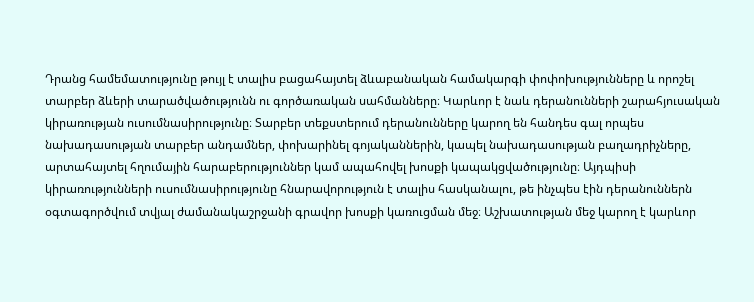Դրանց համեմատությունը թույլ է տալիս բացահայտել ձևաբանական համակարգի փոփոխությունները և որոշել տարբեր ձևերի տարածվածությունն ու գործառական սահմանները։ Կարևոր է նաև դերանունների շարահյուսական կիրառության ուսումնասիրությունը։ Տարբեր տեքստերում դերանունները կարող են հանդես գալ որպես նախադասության տարբեր անդամներ, փոխարինել գոյականներին, կապել նախադասության բաղադրիչները, արտահայտել հղումային հարաբերություններ կամ ապահովել խոսքի կապակցվածությունը։ Այդպիսի կիրառությունների ուսումնասիրությունը հնարավորություն է տալիս հասկանալու, թե ինչպես էին դերանուններն օգտագործվում տվյալ ժամանակաշրջանի գրավոր խոսքի կառուցման մեջ։ Աշխատության մեջ կարող է կարևոր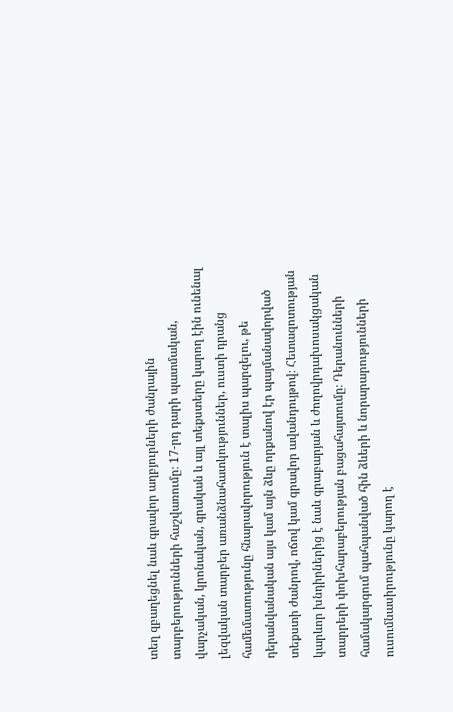տեղ զբաղեցնել նաև գրավոր աղբյուրների ժանրային տարբերությունների հաշվառումը։ 17-րդ դարի պատմական, վարչական, կրոնական, գրական և այլ տեքստերը կարող էին ունենալ լեզվական տարբեր առանձնահատկություններ, ուստի դրանց համեմատությունը հնարավորություն է տալիս պարզելու, թե դերանվանական այս կամ այն ձևը որքանով էր պայմանավորված տեքստի ժանրով, ոճով կամ գրավոր ավանդույթով։ Հետազոտության կարևոր խնդիրներից է նաև գրաբարյան և ժողովրդախոսակցական տարրերի փոխհարաբերության բացահայտումը։ Դերանունների համակարգում պահպանված հին ձևերի և նորարարությունների ուսումնասիրությունը կարող է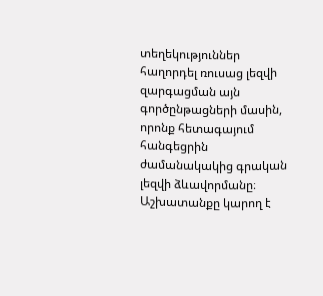տեղեկություններ հաղորդել ռուսաց լեզվի զարգացման այն գործընթացների մասին, որոնք հետագայում հանգեցրին ժամանակակից գրական լեզվի ձևավորմանը։ Աշխատանքը կարող է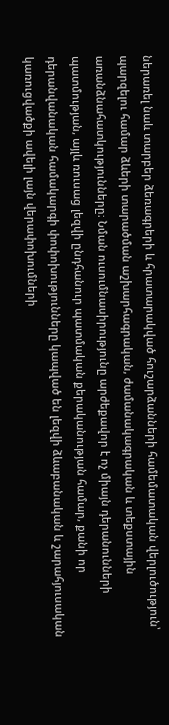ներառել նաև տարբեր ձեռագրերի և հրատարակված հուշարձանների համեմատական վերլուծություն՝ պարզելու համար ձևերի տարածման աշխարհագրական, ժամանակագրական և տեքստային առանձնահատկությունները։ Նման ուսումնասիրությունը արժեքավոր է ոչ միայն դերանունների պատմության, այլև ռուսաց լեզվի ընդհանուր պատմական քերականության համար, քանի որ դերանվանական համակարգի փոփոխությունները կապված են լեզվի ձևաբանական և շարահյուսական կառուցվածքի ավելի լայն վերափոխումների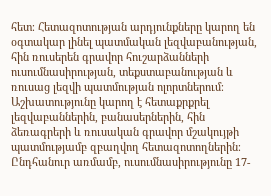հետ։ Հետազոտության արդյունքները կարող են օգտակար լինել պատմական լեզվաբանության, հին ռուսերեն գրավոր հուշարձանների ուսումնասիրության, տեքստաբանության և ռուսաց լեզվի պատմության ոլորտներում։ Աշխատությունը կարող է հետաքրքրել լեզվաբաններին, բանասերներին, հին ձեռագրերի և ռուսական գրավոր մշակույթի պատմությամբ զբաղվող հետազոտողներին։ Ընդհանուր առմամբ, ուսումնասիրությունը 17-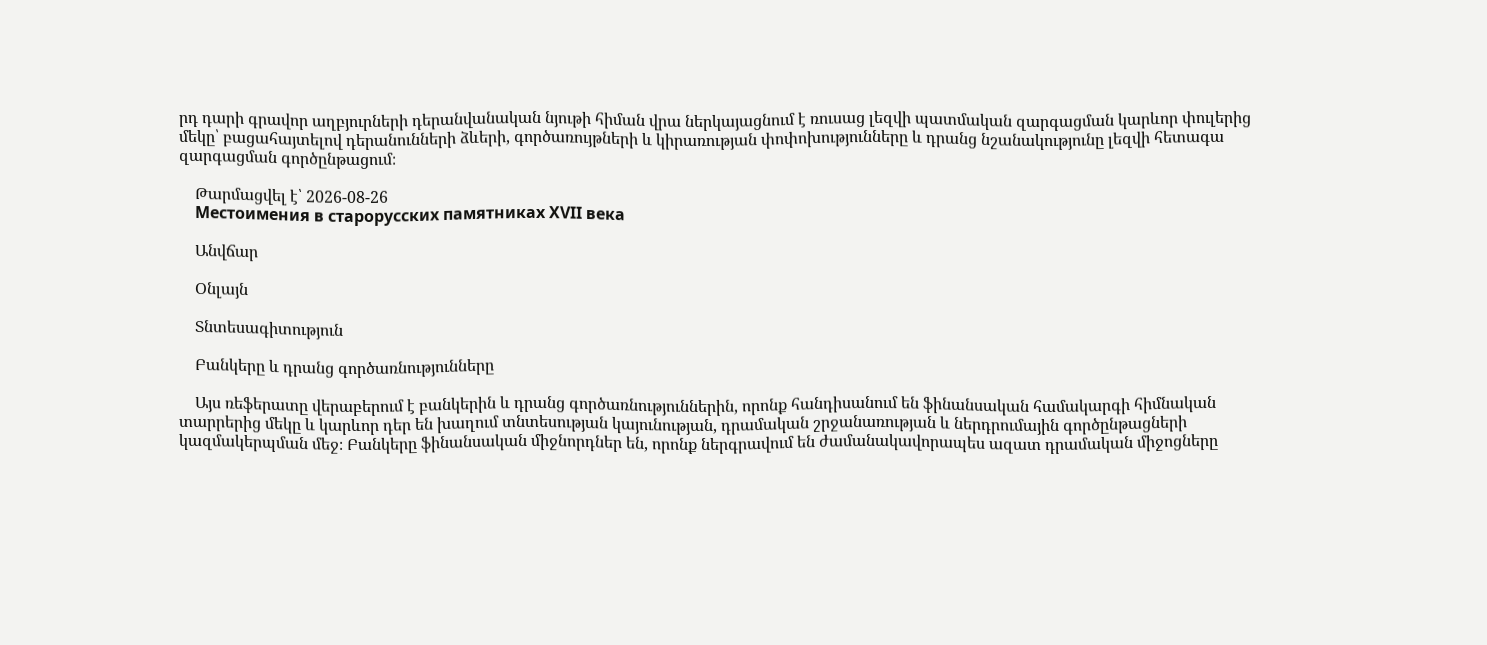րդ դարի գրավոր աղբյուրների դերանվանական նյութի հիման վրա ներկայացնում է ռուսաց լեզվի պատմական զարգացման կարևոր փուլերից մեկը՝ բացահայտելով դերանունների ձևերի, գործառույթների և կիրառության փոփոխությունները և դրանց նշանակությունը լեզվի հետագա զարգացման գործընթացում։

    Թարմացվել է՝ 2026-08-26
    Местоимения в старорусских памятниках XVII века

    Անվճար

    Օնլայն

    Տնտեսագիտություն

    Բանկերը և դրանց գործառնությունները

    Այս ռեֆերատը վերաբերում է բանկերին և դրանց գործառնություններին, որոնք հանդիսանում են ֆինանսական համակարգի հիմնական տարրերից մեկը և կարևոր դեր են խաղում տնտեսության կայունության, դրամական շրջանառության և ներդրումային գործընթացների կազմակերպման մեջ։ Բանկերը ֆինանսական միջնորդներ են, որոնք ներգրավում են ժամանակավորապես ազատ դրամական միջոցները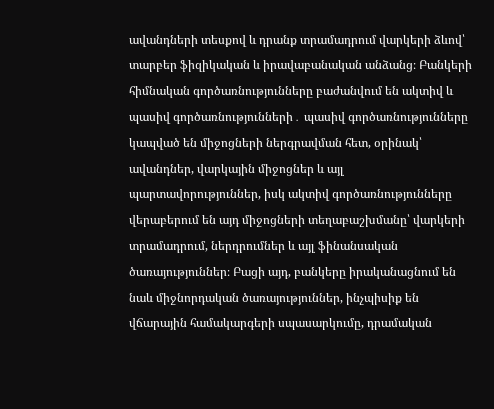ավանդների տեսքով և դրանք տրամադրում վարկերի ձևով՝ տարբեր ֆիզիկական և իրավաբանական անձանց։ Բանկերի հիմնական գործառնությունները բաժանվում են ակտիվ և պասիվ գործառնությունների․ պասիվ գործառնությունները կապված են միջոցների ներգրավման հետ, օրինակ՝ ավանդներ, վարկային միջոցներ և այլ պարտավորություններ, իսկ ակտիվ գործառնությունները վերաբերում են այդ միջոցների տեղաբաշխմանը՝ վարկերի տրամադրում, ներդրումներ և այլ ֆինանսական ծառայություններ։ Բացի այդ, բանկերը իրականացնում են նաև միջնորդական ծառայություններ, ինչպիսիք են վճարային համակարգերի սպասարկումը, դրամական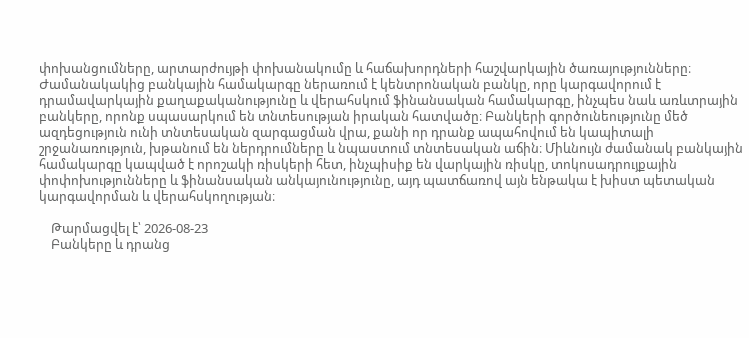փոխանցումները, արտարժույթի փոխանակումը և հաճախորդների հաշվարկային ծառայությունները։ Ժամանակակից բանկային համակարգը ներառում է կենտրոնական բանկը, որը կարգավորում է դրամավարկային քաղաքականությունը և վերահսկում ֆինանսական համակարգը, ինչպես նաև առևտրային բանկերը, որոնք սպասարկում են տնտեսության իրական հատվածը։ Բանկերի գործունեությունը մեծ ազդեցություն ունի տնտեսական զարգացման վրա, քանի որ դրանք ապահովում են կապիտալի շրջանառություն, խթանում են ներդրումները և նպաստում տնտեսական աճին։ Միևնույն ժամանակ բանկային համակարգը կապված է որոշակի ռիսկերի հետ, ինչպիսիք են վարկային ռիսկը, տոկոսադրույքային փոփոխությունները և ֆինանսական անկայունությունը, այդ պատճառով այն ենթակա է խիստ պետական կարգավորման և վերահսկողության։

    Թարմացվել է՝ 2026-08-23
    Բանկերը և դրանց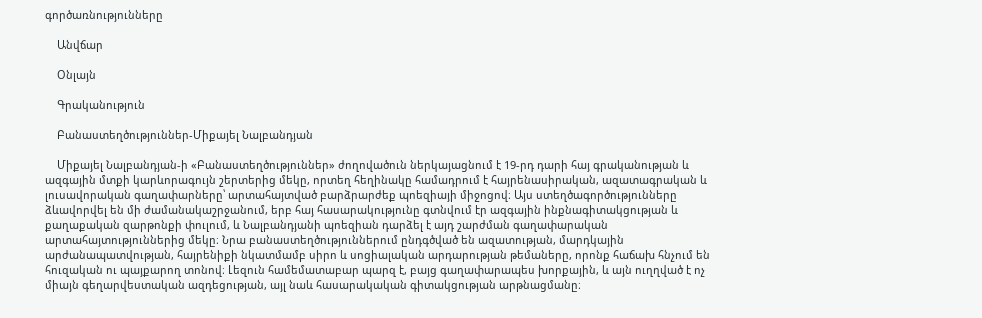գործառնությունները

    Անվճար

    Օնլայն

    Գրականություն

    Բանաստեղծություններ-Միքայել Նալբանդյան

    Միքայել Նալբանդյան-ի «Բանաստեղծություններ» ժողովածուն ներկայացնում է 19-րդ դարի հայ գրականության և ազգային մտքի կարևորագույն շերտերից մեկը, որտեղ հեղինակը համադրում է հայրենասիրական, ազատագրական և լուսավորական գաղափարները՝ արտահայտված բարձրարժեք պոեզիայի միջոցով։ Այս ստեղծագործությունները ձևավորվել են մի ժամանակաշրջանում, երբ հայ հասարակությունը գտնվում էր ազգային ինքնագիտակցության և քաղաքական զարթոնքի փուլում, և Նալբանդյանի պոեզիան դարձել է այդ շարժման գաղափարական արտահայտություններից մեկը։ Նրա բանաստեղծություններում ընդգծված են ազատության, մարդկային արժանապատվության, հայրենիքի նկատմամբ սիրո և սոցիալական արդարության թեմաները, որոնք հաճախ հնչում են հուզական ու պայքարող տոնով։ Լեզուն համեմատաբար պարզ է, բայց գաղափարապես խորքային, և այն ուղղված է ոչ միայն գեղարվեստական ազդեցության, այլ նաև հասարակական գիտակցության արթնացմանը։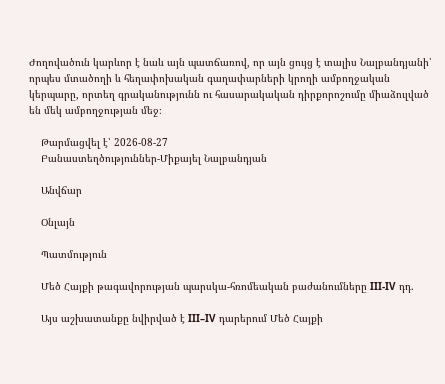Ժողովածուն կարևոր է նաև այն պատճառով, որ այն ցույց է տալիս Նալբանդյանի՝ որպես մտածողի և հեղափոխական գաղափարների կրողի ամբողջական կերպարը, որտեղ գրականությունն ու հասարակական դիրքորոշումը միաձուլված են մեկ ամբողջության մեջ։

    Թարմացվել է՝ 2026-08-27
    Բանաստեղծություններ-Միքայել Նալբանդյան

    Անվճար

    Օնլայն

    Պատմություն

    Մեծ Հայքի թագավորության պարսկա-հռոմեական բաժանումները III-IV դդ.

    Այս աշխատանքը նվիրված է III–IV դարերում Մեծ Հայքի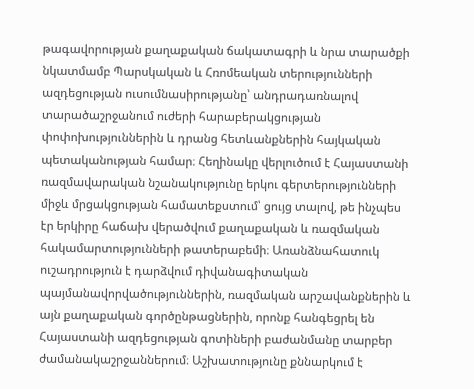թագավորության քաղաքական ճակատագրի և նրա տարածքի նկատմամբ Պարսկական և Հռոմեական տերությունների ազդեցության ուսումնասիրությանը՝ անդրադառնալով տարածաշրջանում ուժերի հարաբերակցության փոփոխություններին և դրանց հետևանքներին հայկական պետականության համար։ Հեղինակը վերլուծում է Հայաստանի ռազմավարական նշանակությունը երկու գերտերությունների միջև մրցակցության համատեքստում՝ ցույց տալով, թե ինչպես էր երկիրը հաճախ վերածվում քաղաքական և ռազմական հակամարտությունների թատերաբեմի։ Առանձնահատուկ ուշադրություն է դարձվում դիվանագիտական պայմանավորվածություններին, ռազմական արշավանքներին և այն քաղաքական գործընթացներին, որոնք հանգեցրել են Հայաստանի ազդեցության գոտիների բաժանմանը տարբեր ժամանակաշրջաններում։ Աշխատությունը քննարկում է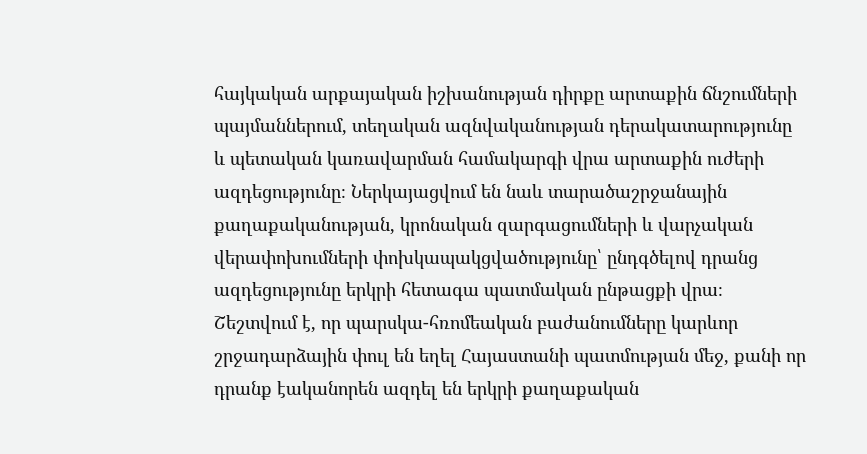հայկական արքայական իշխանության դիրքը արտաքին ճնշումների պայմաններում, տեղական ազնվականության դերակատարությունը և պետական կառավարման համակարգի վրա արտաքին ուժերի ազդեցությունը։ Ներկայացվում են նաև տարածաշրջանային քաղաքականության, կրոնական զարգացումների և վարչական վերափոխումների փոխկապակցվածությունը՝ ընդգծելով դրանց ազդեցությունը երկրի հետագա պատմական ընթացքի վրա։ Շեշտվում է, որ պարսկա-հռոմեական բաժանումները կարևոր շրջադարձային փուլ են եղել Հայաստանի պատմության մեջ, քանի որ դրանք էականորեն ազդել են երկրի քաղաքական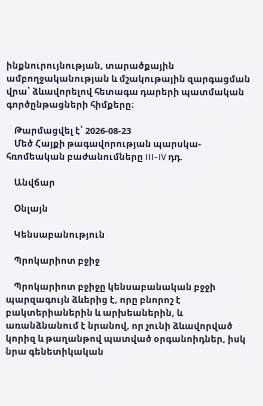ինքնուրույնության, տարածքային ամբողջականության և մշակութային զարգացման վրա՝ ձևավորելով հետագա դարերի պատմական գործընթացների հիմքերը։

    Թարմացվել է՝ 2026-08-23
    Մեծ Հայքի թագավորության պարսկա-հռոմեական բաժանումները III-IV դդ.

    Անվճար

    Օնլայն

    Կենսաբանություն

    Պրոկարիոտ բջիջ

    Պրոկարիոտ բջիջը կենսաբանական բջջի պարզագույն ձևերից է, որը բնորոշ է բակտերիաներին և արխեաներին, և առանձնանում է նրանով, որ չունի ձևավորված կորիզ և թաղանթով պատված օրգանոիդներ, իսկ նրա գենետիկական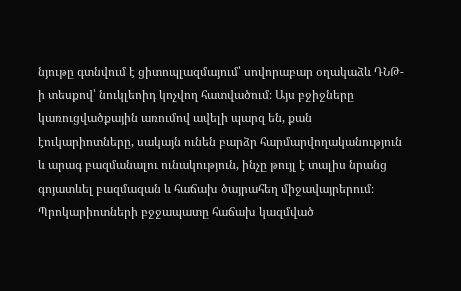նյութը գտնվում է ցիտոպլազմայում՝ սովորաբար օղակաձև ԴՆԹ-ի տեսքով՝ նուկլեոիդ կոչվող հատվածում։ Այս բջիջները կառուցվածքային առումով ավելի պարզ են, քան էուկարիոտները, սակայն ունեն բարձր հարմարվողականություն և արագ բազմանալու ունակություն, ինչը թույլ է տալիս նրանց գոյատևել բազմազան և հաճախ ծայրահեղ միջավայրերում։ Պրոկարիոտների բջջապատը հաճախ կազմված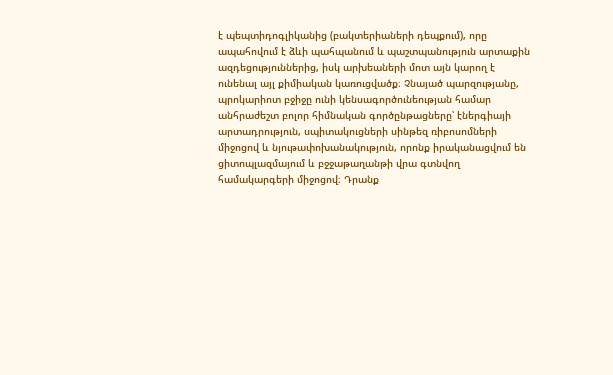է պեպտիդոգլիկանից (բակտերիաների դեպքում), որը ապահովում է ձևի պահպանում և պաշտպանություն արտաքին ազդեցություններից, իսկ արխեաների մոտ այն կարող է ունենալ այլ քիմիական կառուցվածք։ Չնայած պարզությանը, պրոկարիոտ բջիջը ունի կենսագործունեության համար անհրաժեշտ բոլոր հիմնական գործընթացները՝ էներգիայի արտադրություն, սպիտակուցների սինթեզ ռիբոսոմների միջոցով և նյութափոխանակություն, որոնք իրականացվում են ցիտոպլազմայում և բջջաթաղանթի վրա գտնվող համակարգերի միջոցով։ Դրանք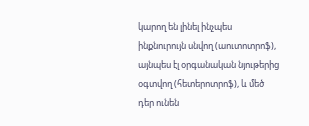կարող են լինել ինչպես ինքնուրույն սնվող (աուտոտրոֆ), այնպես էլ օրգանական նյութերից օգտվող (հետերոտրոֆ), և մեծ դեր ունեն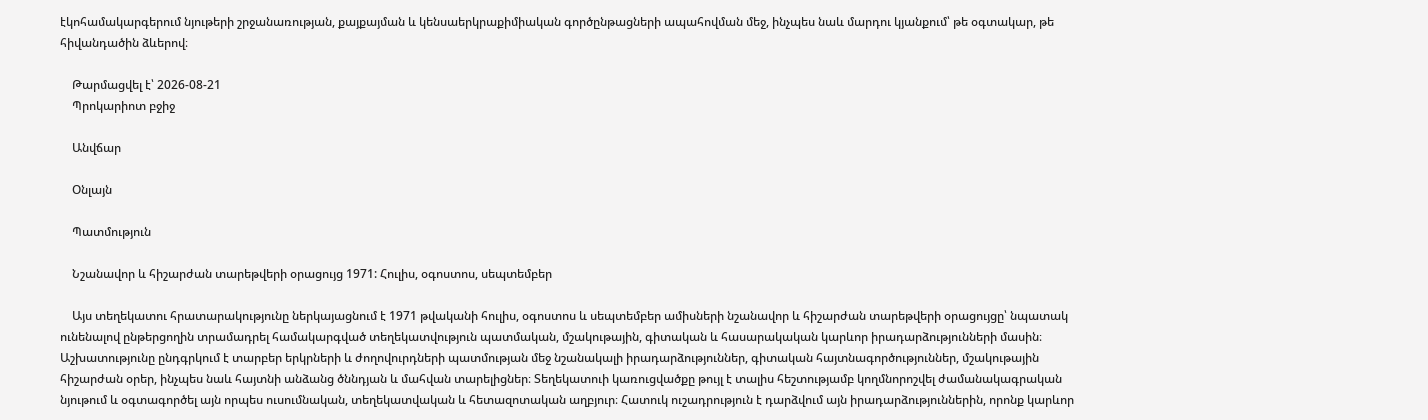էկոհամակարգերում նյութերի շրջանառության, քայքայման և կենսաերկրաքիմիական գործընթացների ապահովման մեջ, ինչպես նաև մարդու կյանքում՝ թե օգտակար, թե հիվանդածին ձևերով։

    Թարմացվել է՝ 2026-08-21
    Պրոկարիոտ բջիջ

    Անվճար

    Օնլայն

    Պատմություն

    Նշանավոր և հիշարժան տարեթվերի օրացույց 1971: Հուլիս, օգոստոս, սեպտեմբեր

    Այս տեղեկատու հրատարակությունը ներկայացնում է 1971 թվականի հուլիս, օգոստոս և սեպտեմբեր ամիսների նշանավոր և հիշարժան տարեթվերի օրացույցը՝ նպատակ ունենալով ընթերցողին տրամադրել համակարգված տեղեկատվություն պատմական, մշակութային, գիտական և հասարակական կարևոր իրադարձությունների մասին։ Աշխատությունը ընդգրկում է տարբեր երկրների և ժողովուրդների պատմության մեջ նշանակալի իրադարձություններ, գիտական հայտնագործություններ, մշակութային հիշարժան օրեր, ինչպես նաև հայտնի անձանց ծննդյան և մահվան տարելիցներ։ Տեղեկատուի կառուցվածքը թույլ է տալիս հեշտությամբ կողմնորոշվել ժամանակագրական նյութում և օգտագործել այն որպես ուսումնական, տեղեկատվական և հետազոտական աղբյուր։ Հատուկ ուշադրություն է դարձվում այն իրադարձություններին, որոնք կարևոր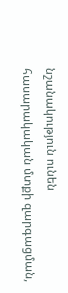նշանակություն ունեն հասարակական մտքի զարգացման,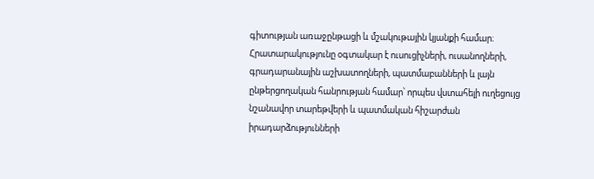գիտության առաջընթացի և մշակութային կյանքի համար։ Հրատարակությունը օգտակար է ուսուցիչների, ուսանողների, գրադարանային աշխատողների, պատմաբանների և լայն ընթերցողական հանրության համար՝ որպես վստահելի ուղեցույց նշանավոր տարեթվերի և պատմական հիշարժան իրադարձությունների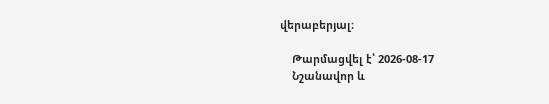վերաբերյալ։

    Թարմացվել է՝ 2026-08-17
    Նշանավոր և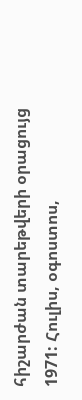հիշարժան տարեթվերի օրացույց 1971: Հուլիս, օգոստոս,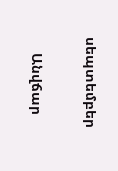սեպտեմբեր

    Անվճար